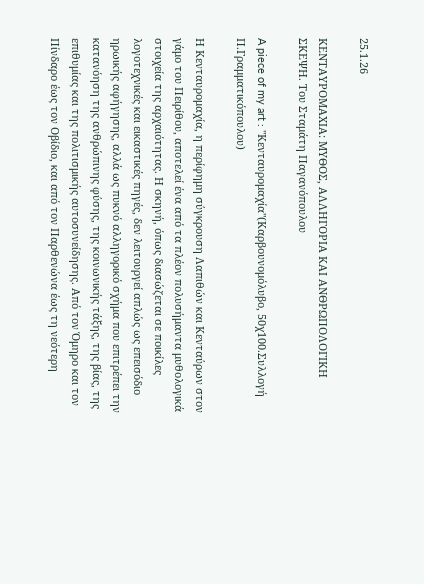25.1.26

ΚΕΝΤΑΥΡΟΜΑΧΙΑ: ΜΥΘΟΣ, ΑΛΛΗΓΟΡΙΑ ΚΑΙ ΑΝΘΡΩΠΟΛΟΓΙΚΗ ΣΚΕΨΗ. Του Σταμάτη Παγανόπουλου

A piece of my art : "Κενταυρομαχία"(Καρβουνομόλυβο, 50χ100.Συλλογή Π.Γραμματικόπουλου)

Η Κενταυρομαχία, η περίφημη σύγκρουση Λαπιθών και Κενταύρων στον γάμο του Πειρίθου, αποτελεί ένα από τα πλέον πολυσήμαντα μυθολογικά στοιχεία της αρχαιότητας. Η σκηνή, όπως διασώζεται σε ποικίλες λογοτεχνικές και εικαστικές πηγές, δεν λειτουργεί απλώς ως επεισόδιο ηρωικής αφήγησης, αλλά ως πυκνό αλληγορικό σχήμα που επιτρέπει την κατανόηση της ανθρώπινης φύσης, της κοινωνικής τάξης, της βίας, της επιθυμίας και της πολιτισμικής αυτοσυνείδησης. Από τον Όμηρο και τον Πίνδαρο έως τον Οβίδιο, και από τον Παρθενώνα έως τη νεότερη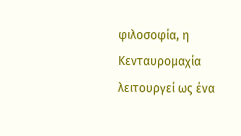φιλοσοφία, η Κενταυρομαχία λειτουργεί ως ένα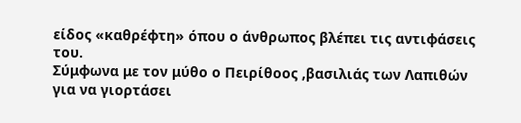είδος «καθρέφτη» όπου ο άνθρωπος βλέπει τις αντιφάσεις του.
Σύμφωνα με τον μύθο ο Πειρίθοος ,βασιλιάς των Λαπιθών για να γιορτάσει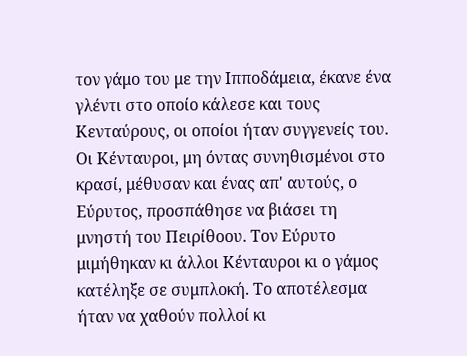τον γάμο του με την Ιπποδάμεια, έκανε ένα γλέντι στο οποίο κάλεσε και τους Κενταύρους, οι οποίοι ήταν συγγενείς του. Οι Κένταυροι, μη όντας συνηθισμένοι στο κρασί, μέθυσαν και ένας απ' αυτούς, ο Εύρυτος, προσπάθησε να βιάσει τη μνηστή του Πειρίθοου. Τον Εύρυτο μιμήθηκαν κι άλλοι Κένταυροι κι ο γάμος κατέληξε σε συμπλοκή. Το αποτέλεσμα ήταν να χαθούν πολλοί κι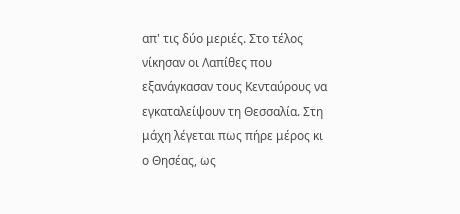απ' τις δύο μεριές. Στο τέλος νίκησαν οι Λαπίθες που εξανάγκασαν τους Κενταύρους να εγκαταλείψουν τη Θεσσαλία. Στη μάχη λέγεται πως πήρε μέρος κι ο Θησέας, ως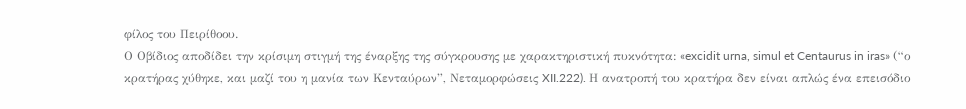φίλος του Πειρίθοου.
Ο Οβίδιος αποδίδει την κρίσιμη στιγμή της έναρξης της σύγκρουσης με χαρακτηριστική πυκνότητα: «excidit urna, simul et Centaurus in iras» (“ο κρατήρας χύθηκε, και μαζί του η μανία των Κενταύρων”, Νεταμορφώσεις XII.222). Η ανατροπή του κρατήρα δεν είναι απλώς ένα επεισόδιο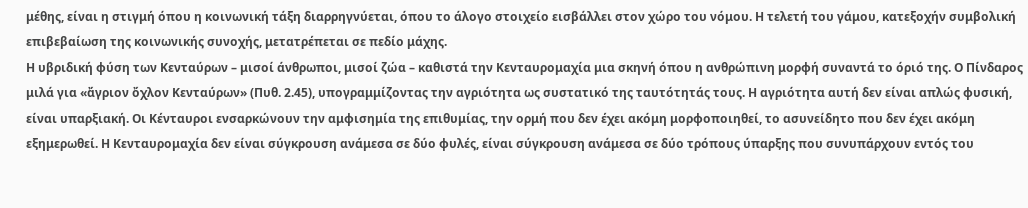μέθης, είναι η στιγμή όπου η κοινωνική τάξη διαρρηγνύεται, όπου το άλογο στοιχείο εισβάλλει στον χώρο του νόμου. Η τελετή του γάμου, κατεξοχήν συμβολική επιβεβαίωση της κοινωνικής συνοχής, μετατρέπεται σε πεδίο μάχης.
Η υβριδική φύση των Κενταύρων – μισοί άνθρωποι, μισοί ζώα – καθιστά την Κενταυρομαχία μια σκηνή όπου η ανθρώπινη μορφή συναντά το όριό της. Ο Πίνδαρος μιλά για «ἄγριον ὄχλον Κενταύρων» (Πυθ. 2.45), υπογραμμίζοντας την αγριότητα ως συστατικό της ταυτότητάς τους. Η αγριότητα αυτή δεν είναι απλώς φυσική, είναι υπαρξιακή. Οι Κένταυροι ενσαρκώνουν την αμφισημία της επιθυμίας, την ορμή που δεν έχει ακόμη μορφοποιηθεί, το ασυνείδητο που δεν έχει ακόμη εξημερωθεί. Η Κενταυρομαχία δεν είναι σύγκρουση ανάμεσα σε δύο φυλές, είναι σύγκρουση ανάμεσα σε δύο τρόπους ύπαρξης που συνυπάρχουν εντός του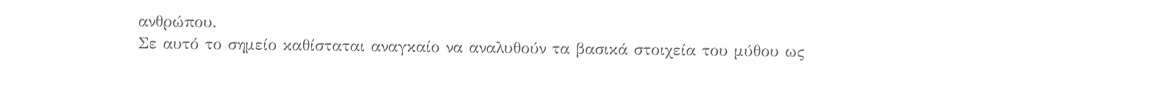ανθρώπου.
Σε αυτό το σημείο καθίσταται αναγκαίο να αναλυθούν τα βασικά στοιχεία του μύθου ως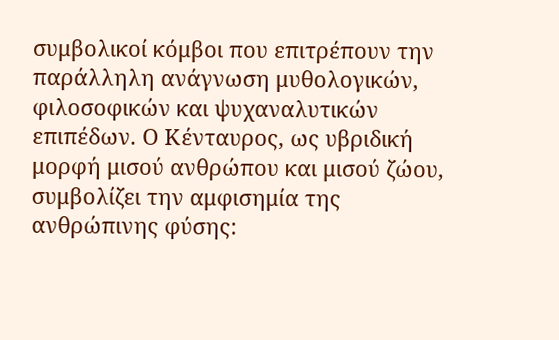συμβολικοί κόμβοι που επιτρέπουν την παράλληλη ανάγνωση μυθολογικών, φιλοσοφικών και ψυχαναλυτικών επιπέδων. Ο Κένταυρος, ως υβριδική μορφή μισού ανθρώπου και μισού ζώου, συμβολίζει την αμφισημία της ανθρώπινης φύσης: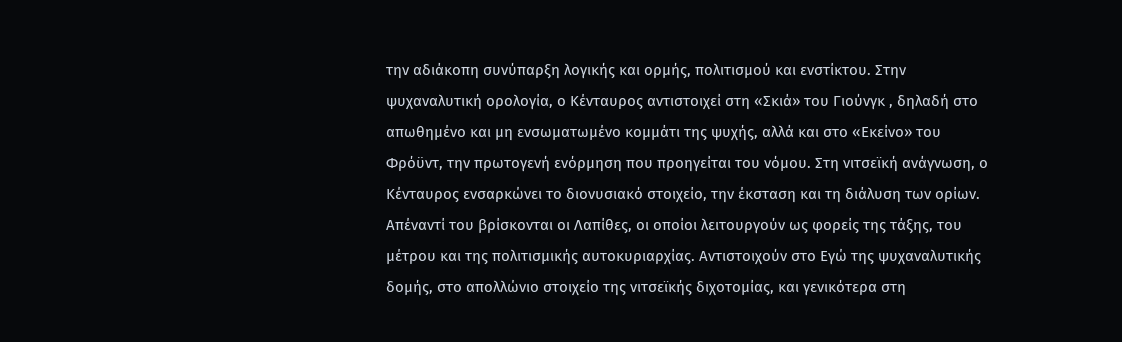την αδιάκοπη συνύπαρξη λογικής και ορμής, πολιτισμού και ενστίκτου. Στην ψυχαναλυτική ορολογία, ο Κένταυρος αντιστοιχεί στη «Σκιά» του Γιούνγκ , δηλαδή στο απωθημένο και μη ενσωματωμένο κομμάτι της ψυχής, αλλά και στο «Εκείνο» του Φρόϋντ, την πρωτογενή ενόρμηση που προηγείται του νόμου. Στη νιτσεϊκή ανάγνωση, ο Κένταυρος ενσαρκώνει το διονυσιακό στοιχείο, την έκσταση και τη διάλυση των ορίων.
Απέναντί του βρίσκονται οι Λαπίθες, οι οποίοι λειτουργούν ως φορείς της τάξης, του μέτρου και της πολιτισμικής αυτοκυριαρχίας. Αντιστοιχούν στο Εγώ της ψυχαναλυτικής δομής, στο απολλώνιο στοιχείο της νιτσεϊκής διχοτομίας, και γενικότερα στη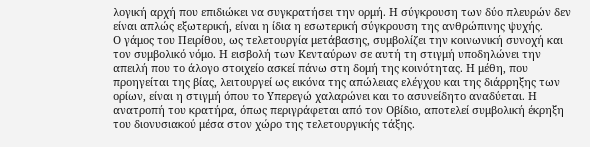λογική αρχή που επιδιώκει να συγκρατήσει την ορμή. Η σύγκρουση των δύο πλευρών δεν είναι απλώς εξωτερική, είναι η ίδια η εσωτερική σύγκρουση της ανθρώπινης ψυχής.
Ο γάμος του Πειρίθου, ως τελετουργία μετάβασης, συμβολίζει την κοινωνική συνοχή και τον συμβολικό νόμο. Η εισβολή των Κενταύρων σε αυτή τη στιγμή υποδηλώνει την απειλή που το άλογο στοιχείο ασκεί πάνω στη δομή της κοινότητας. Η μέθη, που προηγείται της βίας, λειτουργεί ως εικόνα της απώλειας ελέγχου και της διάρρηξης των ορίων, είναι η στιγμή όπου το Υπερεγώ χαλαρώνει και το ασυνείδητο αναδύεται. Η ανατροπή του κρατήρα, όπως περιγράφεται από τον Οβίδιο, αποτελεί συμβολική έκρηξη του διονυσιακού μέσα στον χώρο της τελετουργικής τάξης.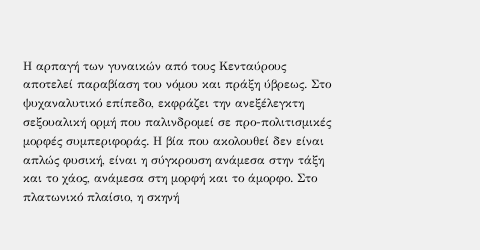Η αρπαγή των γυναικών από τους Κενταύρους αποτελεί παραβίαση του νόμου και πράξη ύβρεως. Στο ψυχαναλυτικό επίπεδο, εκφράζει την ανεξέλεγκτη σεξουαλική ορμή που παλινδρομεί σε προ-πολιτισμικές μορφές συμπεριφοράς. Η βία που ακολουθεί δεν είναι απλώς φυσική, είναι η σύγκρουση ανάμεσα στην τάξη και το χάος, ανάμεσα στη μορφή και το άμορφο. Στο πλατωνικό πλαίσιο, η σκηνή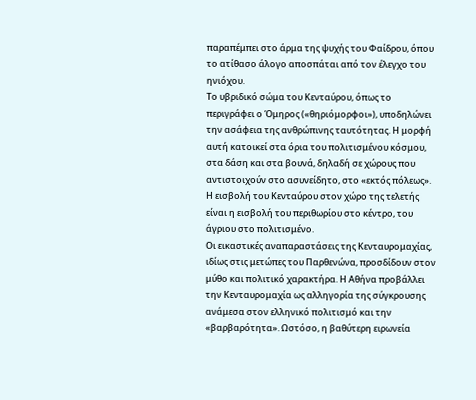παραπέμπει στο άρμα της ψυχής του Φαίδρου, όπου το ατίθασο άλογο αποσπάται από τον έλεγχο του ηνιόχου.
Το υβριδικό σώμα του Κενταύρου, όπως το περιγράφει ο Όμηρος («θηριόμορφοι»), υποδηλώνει την ασάφεια της ανθρώπινης ταυτότητας. Η μορφή αυτή κατοικεί στα όρια του πολιτισμένου κόσμου, στα δάση και στα βουνά, δηλαδή σε χώρους που αντιστοιχούν στο ασυνείδητο, στο «εκτός πόλεως». Η εισβολή του Κενταύρου στον χώρο της τελετής είναι η εισβολή του περιθωρίου στο κέντρο, του άγριου στο πολιτισμένο.
Οι εικαστικές αναπαραστάσεις της Κενταυρομαχίας, ιδίως στις μετώπες του Παρθενώνα, προσδίδουν στον μύθο και πολιτικό χαρακτήρα. Η Αθήνα προβάλλει την Κενταυρομαχία ως αλληγορία της σύγκρουσης ανάμεσα στον ελληνικό πολιτισμό και την «βαρβαρότητα». Ωστόσο, η βαθύτερη ειρωνεία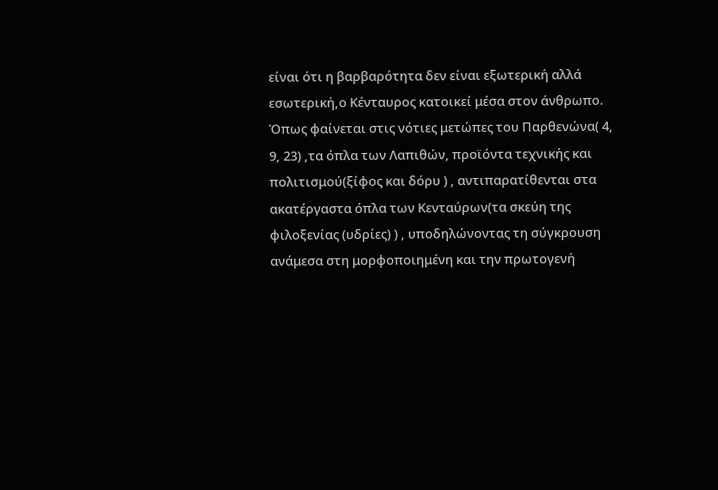είναι ότι η βαρβαρότητα δεν είναι εξωτερική αλλά εσωτερική,ο Κένταυρος κατοικεί μέσα στον άνθρωπο. Όπως φαίνεται στις νότιες μετώπες του Παρθενώνα( 4, 9, 23) ,τα όπλα των Λαπιθών, προϊόντα τεχνικής και πολιτισμού(ξίφος και δόρυ ) , αντιπαρατίθενται στα ακατέργαστα όπλα των Κενταύρων(τα σκεύη της φιλοξενίας (υδρίες) ) , υποδηλώνοντας τη σύγκρουση ανάμεσα στη μορφοποιημένη και την πρωτογενή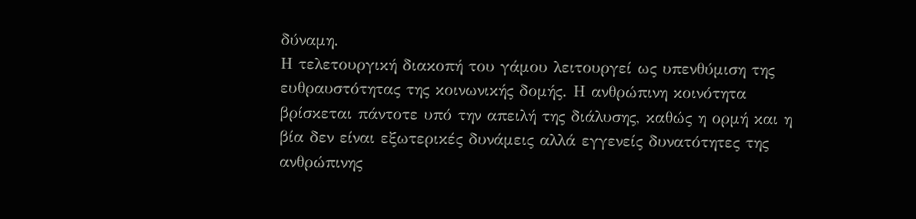δύναμη.
Η τελετουργική διακοπή του γάμου λειτουργεί ως υπενθύμιση της ευθραυστότητας της κοινωνικής δομής. Η ανθρώπινη κοινότητα βρίσκεται πάντοτε υπό την απειλή της διάλυσης, καθώς η ορμή και η βία δεν είναι εξωτερικές δυνάμεις αλλά εγγενείς δυνατότητες της ανθρώπινης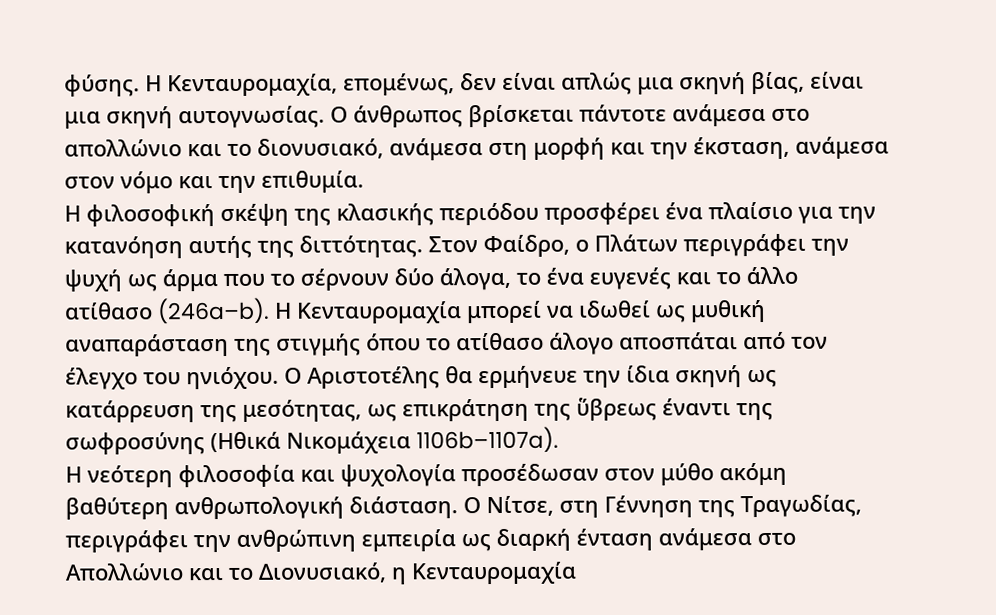φύσης. Η Κενταυρομαχία, επομένως, δεν είναι απλώς μια σκηνή βίας, είναι μια σκηνή αυτογνωσίας. Ο άνθρωπος βρίσκεται πάντοτε ανάμεσα στο απολλώνιο και το διονυσιακό, ανάμεσα στη μορφή και την έκσταση, ανάμεσα στον νόμο και την επιθυμία.
Η φιλοσοφική σκέψη της κλασικής περιόδου προσφέρει ένα πλαίσιο για την κατανόηση αυτής της διττότητας. Στον Φαίδρο, ο Πλάτων περιγράφει την ψυχή ως άρμα που το σέρνουν δύο άλογα, το ένα ευγενές και το άλλο ατίθασο (246a–b). Η Κενταυρομαχία μπορεί να ιδωθεί ως μυθική αναπαράσταση της στιγμής όπου το ατίθασο άλογο αποσπάται από τον έλεγχο του ηνιόχου. Ο Αριστοτέλης θα ερμήνευε την ίδια σκηνή ως κατάρρευση της μεσότητας, ως επικράτηση της ὕβρεως έναντι της σωφροσύνης (Ηθικά Νικομάχεια 1106b–1107a).
Η νεότερη φιλοσοφία και ψυχολογία προσέδωσαν στον μύθο ακόμη βαθύτερη ανθρωπολογική διάσταση. Ο Νίτσε, στη Γέννηση της Τραγωδίας, περιγράφει την ανθρώπινη εμπειρία ως διαρκή ένταση ανάμεσα στο Απολλώνιο και το Διονυσιακό, η Κενταυρομαχία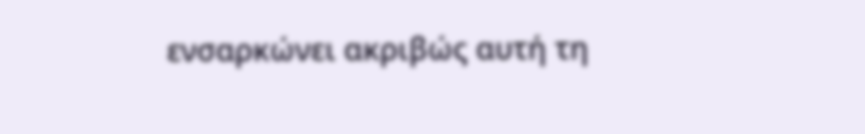ενσαρκώνει ακριβώς αυτή τη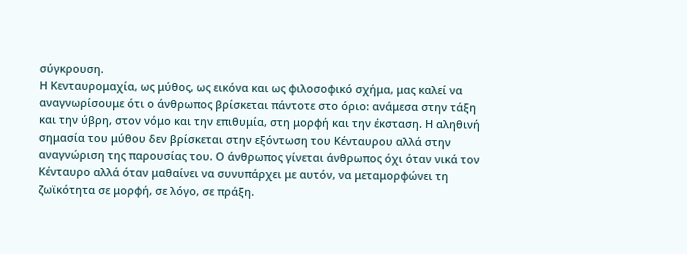σύγκρουση.
Η Κενταυρομαχία, ως μύθος, ως εικόνα και ως φιλοσοφικό σχήμα, μας καλεί να αναγνωρίσουμε ότι ο άνθρωπος βρίσκεται πάντοτε στο όριο: ανάμεσα στην τάξη και την ύβρη, στον νόμο και την επιθυμία, στη μορφή και την έκσταση. Η αληθινή σημασία του μύθου δεν βρίσκεται στην εξόντωση του Κένταυρου αλλά στην αναγνώριση της παρουσίας του. Ο άνθρωπος γίνεται άνθρωπος όχι όταν νικά τον Κένταυρο αλλά όταν μαθαίνει να συνυπάρχει με αυτόν, να μεταμορφώνει τη ζωϊκότητα σε μορφή, σε λόγο, σε πράξη.